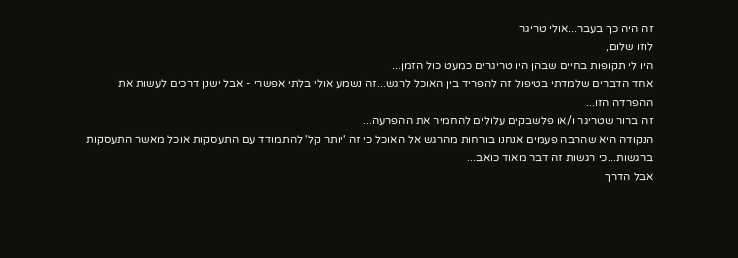זה היה כך בעבר...אולי טריגר
לוזו שלום,
היו לי תקופות בחיים שבהן היו טריגרים כמעט כול הזמן...
אחד הדברים שלמדתי בטיפול זה להפריד בין האוכל לרגש...זה נשמע אולי בלתי אפשרי - אבל ישנן דרכים לעשות את ההפרדה הזו...
זה ברור שטריגר ו/או פלשבקים עלולים להחמיר את ההפרעה...
הנקודה היא שהרבה פעמים אנחנו בורחות מהרגש אל האוכל כי זה 'יותר קל' להתמודד עם התעסקות אוכל מאשר התעסקות ברגשות...כי רגשות זה דבר מאוד כואב...
אבל הדרך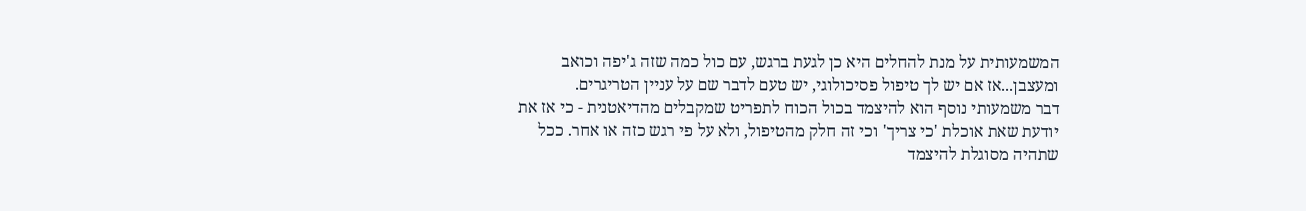המשמעותית על מנת להחלים היא כן לגעת ברגש, עם כול כמה שזה ג'יפה וכואב ומעצבן...אז אם יש לך טיפול פסיכולוגי, יש טעם לדבר שם על עניין הטריגרים.
דבר משמעותי נוסף הוא להיצמד בכול הכוח לתפריט שמקבלים מהדיאטנית - כי אז את יודעת שאת אוכלת 'כי צריך' וכי זה חלק מהטיפול, ולא על פי רגש כזה או אחר. ככל שתהיה מסוגלת להיצמד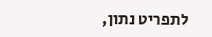לתפריט נתון,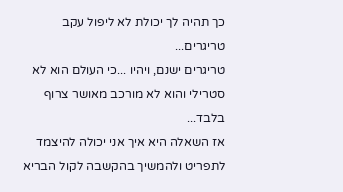כך תהיה לך יכולת לא ליפול עקב טריגרים...
טריגרים ישנם, ויהיו ...כי העולם הוא לא סטרילי והוא לא מורכב מאושר צרוף בלבד...
אז השאלה היא איך אני יכולה להיצמד לתפריט ולהמשיך בהקשבה לקול הבריא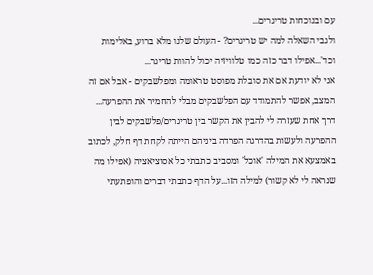עם ובנוכחות טריגרים...
ולגבי השאלה למה יש טריגרים? - העולם שלנו מלא ברוע, באלימות וכד'...אפילו דבר כזה כמו טלוויזיה יכול להוות טריגר...
אני לא יודעת אם את סובלת מפוסט טראומה ומפלשבקים - אבל אם זה המצב, אפשר להתמודד עם הפלשבקים מבלי להחמיר את ההפרעה...
דרך אחת שעזרה לי להבין את הקשר בין טריגרים/פלשבקים לבין ההפרעה ולעשות בהדרגה הפרדה ביניהם הייתה לקחת דף חלק, לכתוב באמצעא את המילה 'אוכל' ומסביב כתבתי כל אסוציאציה (אפילו מה שנראה לי לא קשור) למילה הזו...על הדף כתבתי דברים והופתעתי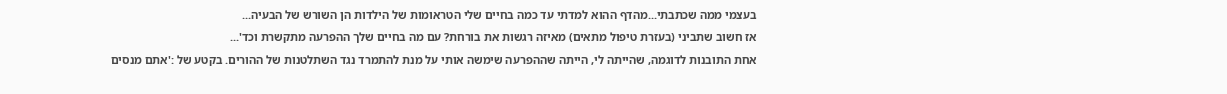בעצמי ממה שכתבתי...מהדף ההוא למדתי עד כמה בחיים שלי הטראומות של הילדות הן השורש של הבעיה...
אז חשוב שתביני (בעזרת טיפול מתאים) מאיזה רגשות את בורחת? עם מה בחיים שלך ההפרעה מתקשרת וכד'...
אחת התובנות לדוגמה, שהייתה לי, הייתה שההפרעה שימשה אותי על מנת להתמרד נגד השתלטנות של ההורים. בקטע של :'אתם מנסים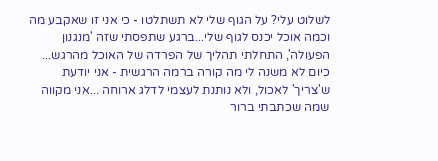לשלוט עלי? על הגוף שלי לא תשתלטו - כי אני זו שאקבע מה וכמה אוכל יכנס לגוף שלי...ברגע שתפסתי שזה 'מנגנון הפעולה', התחלתי תהליך של הפרדה של האוכל מהרגש...
כיום לא משנה לי מה קורה ברמה הרגשית - אני יודעת ש'צריך' לאכול, ולא נותנת לעצמי לדלג ארוחה ...אני מקווה שמה שכתבתי ברור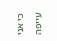כי אני עייפה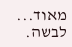מאוד...
לבשה.